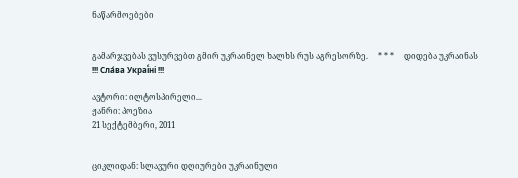ნაწარმოებები


გამარჯვებას ვუსურვებთ გმირ უკრაინელ ხალხს რუს აგრესორზე.     * * *     დიდება უკრაინას !!! Сла́ва Украї́ні !!!

ავტორი: ილტოსპირელი...
ჟანრი: პოეზია
21 სექტემბერი, 2011


ციკლიდან: სლავური დღიურები უკრაინული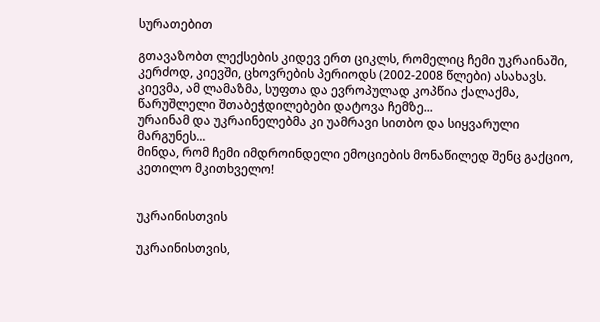სურათებით

გთავაზობთ ლექსების კიდევ ერთ ციკლს, რომელიც ჩემი უკრაინაში, კერძოდ, კიევში, ცხოვრების პერიოდს (2002-2008 წლები) ასახავს.
კიევმა, ამ ლამაზმა, სუფთა და ევროპულად კოპწია ქალაქმა, წარუშლელი შთაბეჭდილებები დატოვა ჩემზე...
ურაინამ და უკრაინელებმა კი უამრავი სითბო და სიყვარული მარგუნეს...
მინდა, რომ ჩემი იმდროინდელი ემოციების მონაწილედ შენც გაქციო, კეთილო მკითხველო!


უკრაინისთვის

უკრაინისთვის,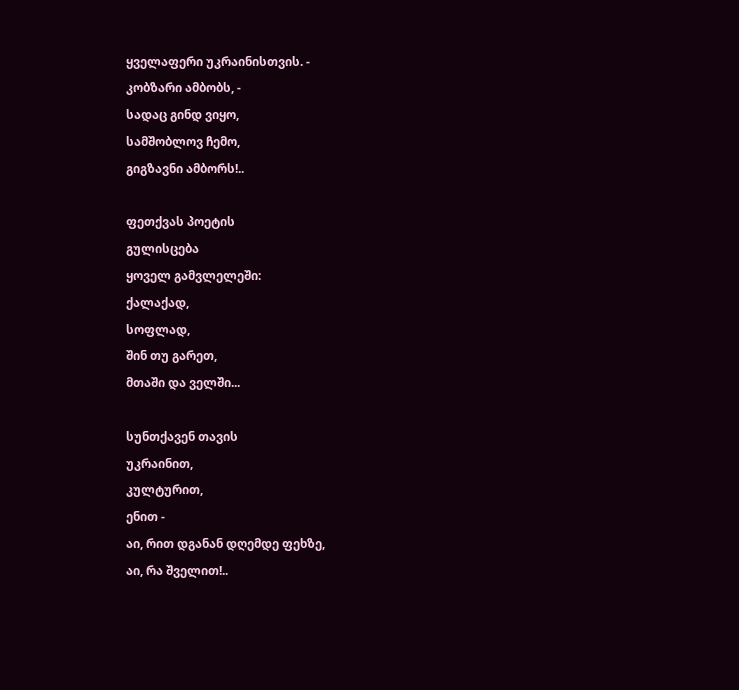ყველაფერი უკრაინისთვის. -
კობზარი ამბობს, -
სადაც გინდ ვიყო,
სამშობლოვ ჩემო,
გიგზავნი ამბორს!..

ფეთქვას პოეტის
გულისცება
ყოველ გამვლელეში:
ქალაქად,
სოფლად,
შინ თუ გარეთ,
მთაში და ველში...

სუნთქავენ თავის
უკრაინით,
კულტურით,
ენით -
აი, რით დგანან დღემდე ფეხზე,
აი, რა შველით!..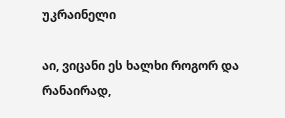უკრაინელი

აი, ვიცანი ეს ხალხი როგორ და რანაირად,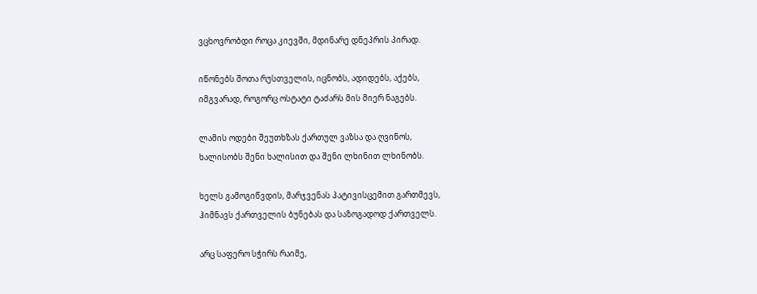ვცხოვრობდი როცა კიევში, მდინარე დნეპრის პირად.

იწონებს შოთა რუსთველის, იცნობს, ადიდებს, აქებს,
იმგვარად, როგორც ოსტატი ტაძარს მის მიერ ნაგებს.

ლამის ოდები შეუთხზას ქართულ ვაზსა და ღვინოს,
ხალისობს შენი ხალისით და შენი ლხინით ლხინობს.

ხელს გამოგიწვდის, მარჯვენას პატივისცემით გართმევს,
ჰიმნავს ქართველის ბუნებას და საზოგადოდ ქართველს.

არც საფერო სჭირს რაიმე,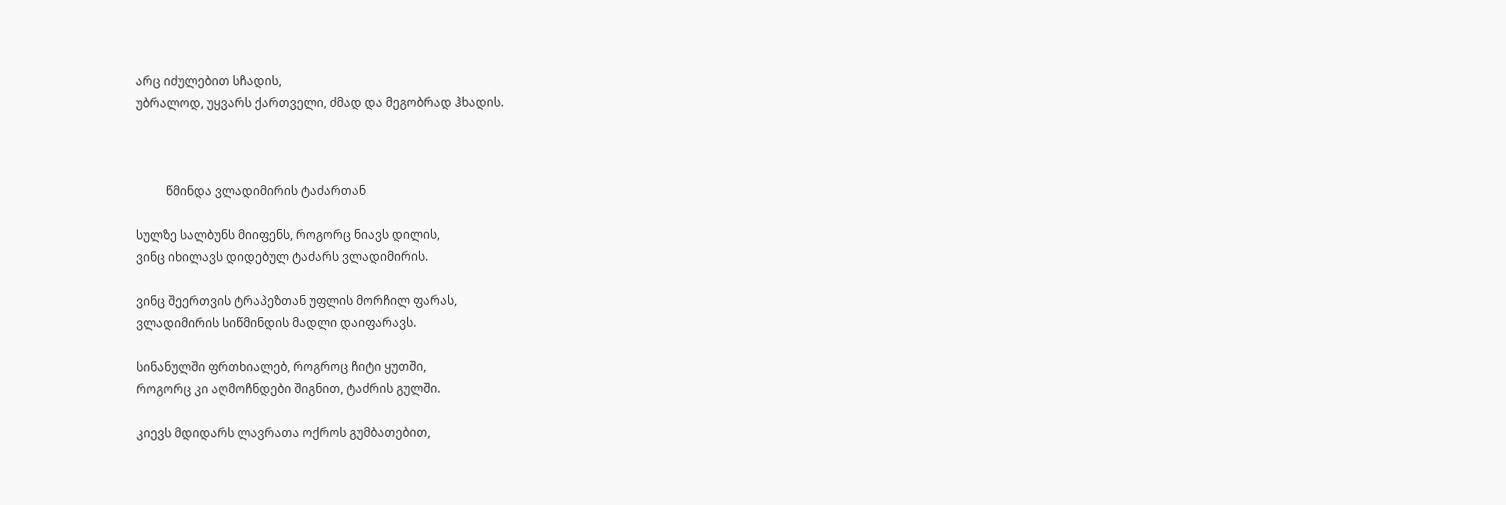არც იძულებით სჩადის,
უბრალოდ, უყვარს ქართველი, ძმად და მეგობრად ჰხადის.



          წმინდა ვლადიმირის ტაძართან

სულზე სალბუნს მიიფენს, როგორც ნიავს დილის,
ვინც იხილავს დიდებულ ტაძარს ვლადიმირის.

ვინც შეერთვის ტრაპეზთან უფლის მორჩილ ფარას,
ვლადიმირის სიწმინდის მადლი დაიფარავს.

სინანულში ფრთხიალებ, როგროც ჩიტი ყუთში,
როგორც კი აღმოჩნდები შიგნით, ტაძრის გულში.

კიევს მდიდარს ლავრათა ოქროს გუმბათებით,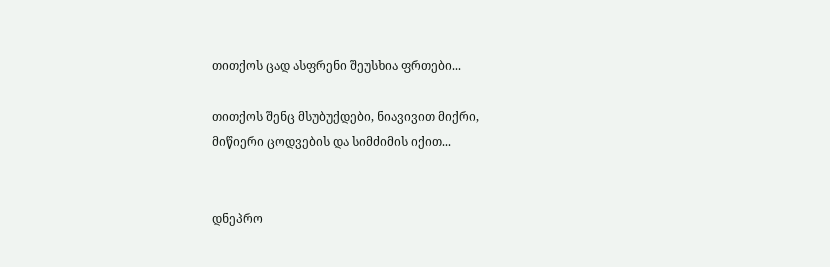თითქოს ცად ასფრენი შეუსხია ფრთები...

თითქოს შენც მსუბუქდები, ნიავივით მიქრი,
მიწიერი ცოდვების და სიმძიმის იქით...


დნეპრო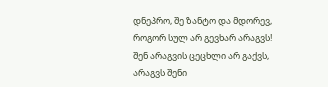დნეპრო, შე ზანტო და მდორევ,
როგორ სულ არ გევხარ არაგვს!
შენ არაგვის ცეცხლი არ გაქვს,
არაგვს შენი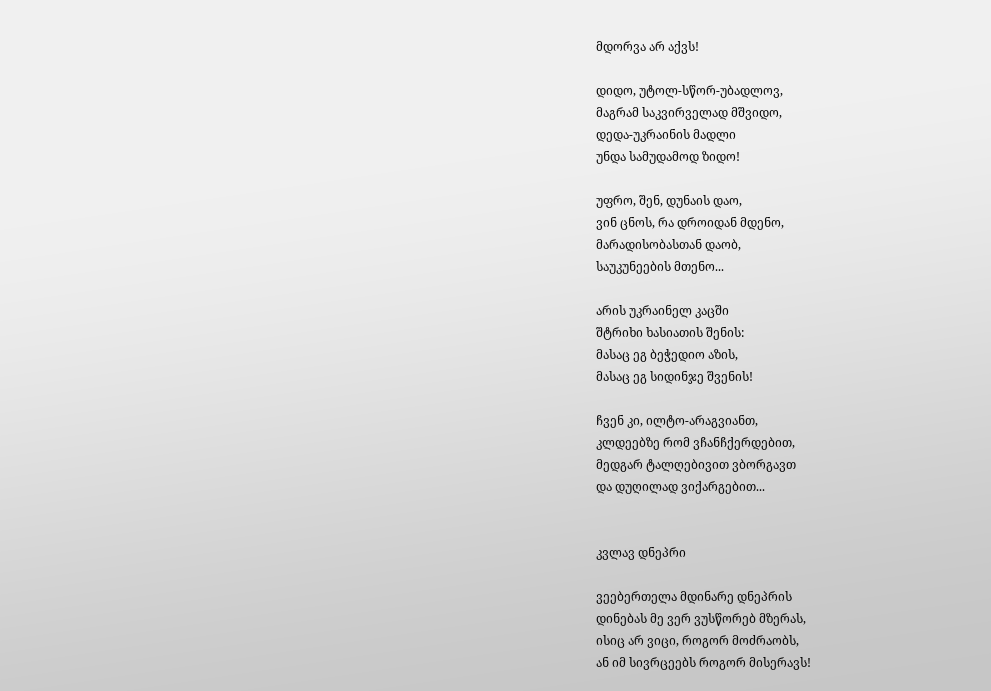მდორვა არ აქვს!

დიდო, უტოლ-სწორ-უბადლოვ,
მაგრამ საკვირველად მშვიდო,
დედა-უკრაინის მადლი
უნდა სამუდამოდ ზიდო!

უფრო, შენ, დუნაის დაო,
ვინ ცნოს, რა დროიდან მდენო,
მარადისობასთან დაობ,
საუკუნეების მთენო...

არის უკრაინელ კაცში
შტრიხი ხასიათის შენის:
მასაც ეგ ბეჭედიო აზის,
მასაც ეგ სიდინჯე შვენის!

ჩვენ კი, ილტო-არაგვიანთ,
კლდეებზე რომ ვჩანჩქერდებით,
მედგარ ტალღებივით ვბორგავთ
და დუღილად ვიქარგებით...


კვლავ დნეპრი

ვეებერთელა მდინარე დნეპრის
დინებას მე ვერ ვუსწორებ მზერას,
ისიც არ ვიცი, როგორ მოძრაობს,
ან იმ სივრცეებს როგორ მისერავს!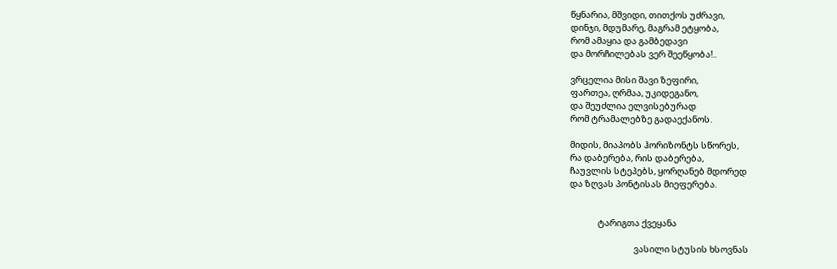წყნარია, მშვიდი, თითქოს უძრავი,
დინჯი, მდუმარე, მაგრამ ეტყობა,
რომ ამაყია და გამბედავი
და მორჩილებას ვერ შეეწყობა!..

ვრცელია მისი შავი ზეფირი,
ფართეა, ღრმაა, უკიდეგანო,
და შეუძლია ელვისებურად
რომ ტრამალებზე გადაექანოს.

მიდის, მიაპობს ჰორიზონტს სწორეს,
რა დაბერება, რის დაბერება,
ჩაუვლის სტეპებს, ყორღანებ მდორედ
და ზღვას პონტისას მიეფერება.


              ტარიგთა ქვეყანა

                                ვასილი სტუსის ხსოვნას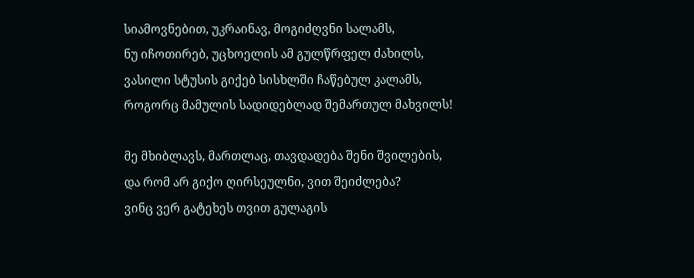სიამოვნებით, უკრაინავ, მოგიძღვნი სალამს,
ნუ იჩოთირებ, უცხოელის ამ გულწრფელ ძახილს,
ვასილი სტუსის გიქებ სისხლში ჩაწებულ კალამს,
როგორც მამულის სადიდებლად შემართულ მახვილს!

მე მხიბლავს, მართლაც, თავდადება შენი შვილების,
და რომ არ გიქო ღირსეულნი, ვით შეიძლება?
ვინც ვერ გატეხეს თვით გულაგის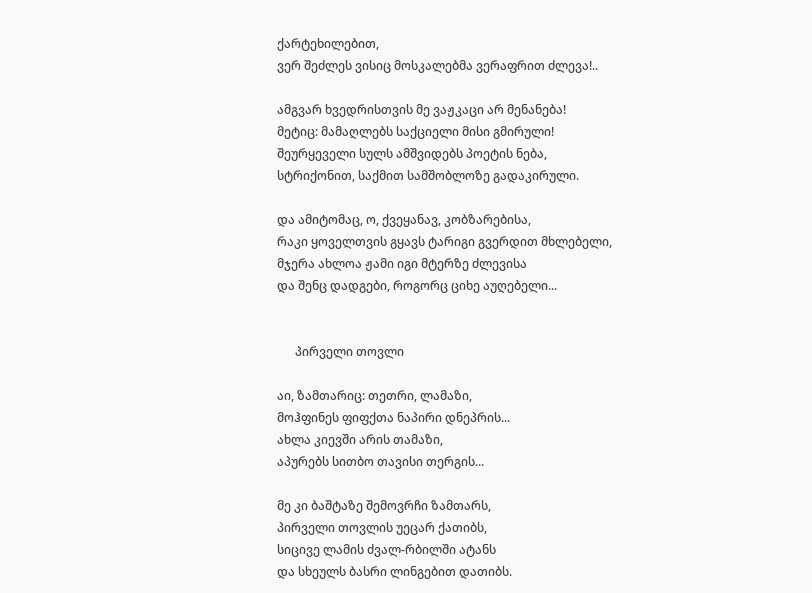ქარტეხილებით,
ვერ შეძლეს ვისიც მოსკალებმა ვერაფრით ძლევა!..

ამგვარ ხვედრისთვის მე ვაჟკაცი არ მენანება!
მეტიც: მამაღლებს საქციელი მისი გმირული!
შეურყეველი სულს ამშვიდებს პოეტის ნება,
სტრიქონით, საქმით სამშობლოზე გადაკირული.

და ამიტომაც, ო, ქვეყანავ, კობზარებისა,
რაკი ყოველთვის გყავს ტარიგი გვერდით მხლებელი,
მჯერა ახლოა ჟამი იგი მტერზე ძლევისა
და შენც დადგები, როგორც ციხე აუღებელი...


      პირველი თოვლი

აი, ზამთარიც: თეთრი, ლამაზი,
მოჰფინეს ფიფქთა ნაპირი დნეპრის...
ახლა კიევში არის თამაზი,
აპურებს სითბო თავისი თერგის...

მე კი ბაშტაზე შემოვრჩი ზამთარს,
პირველი თოვლის უეცარ ქათიბს,
სიცივე ლამის ძვალ-რბილში ატანს
და სხეულს ბასრი ლინგებით დათიბს.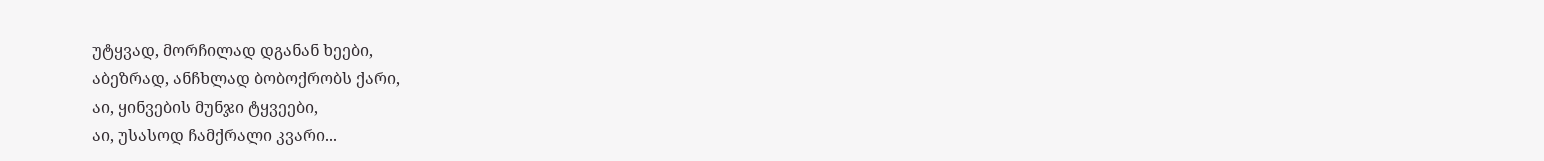უტყვად, მორჩილად დგანან ხეები,
აბეზრად, ანჩხლად ბობოქრობს ქარი,
აი, ყინვების მუნჯი ტყვეები,
აი, უსასოდ ჩამქრალი კვარი...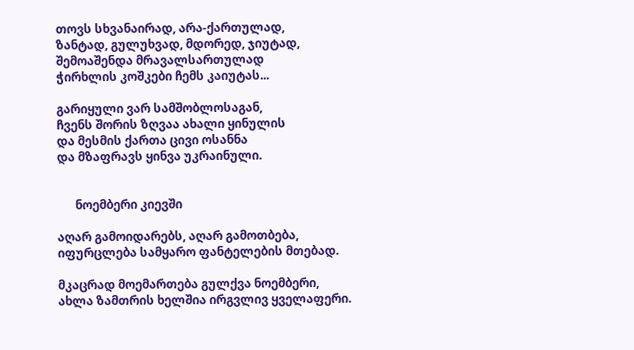თოვს სხვანაირად, არა-ქართულად,
ზანტად, გულუხვად, მდორედ, ჯიუტად,
შემოაშენდა მრავალსართულად
ჭირხლის კოშკები ჩემს კაიუტას...

გარიყული ვარ სამშობლოსაგან,
ჩვენს შორის ზღვაა ახალი ყინულის
და მესმის ქართა ცივი ოსანნა
და მზაფრავს ყინვა უკრაინული.


      ნოემბერი კიევში

აღარ გამოიდარებს, აღარ გამოთბება,
იფურცლება სამყარო ფანტელების მთებად.

მკაცრად მოემართება გულქვა ნოემბერი,
ახლა ზამთრის ხელშია ირგვლივ ყველაფერი.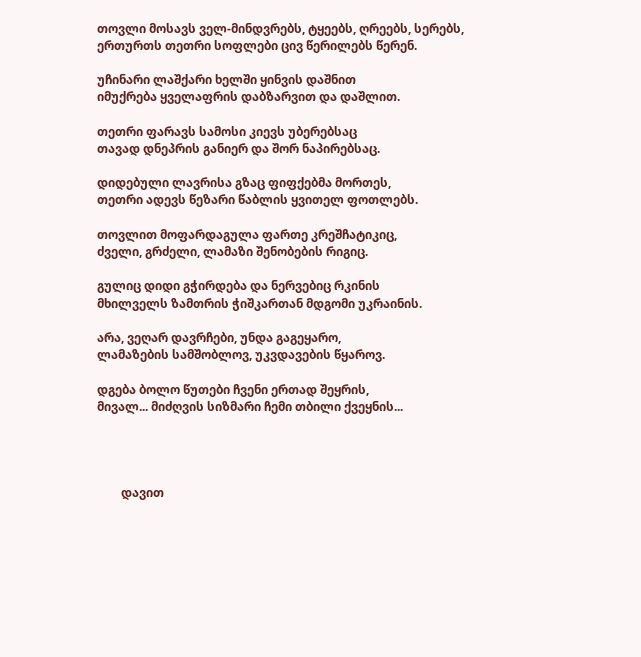თოვლი მოსავს ველ-მინდვრებს, ტყეებს, ღრეებს, სერებს,
ერთურთს თეთრი სოფლები ცივ წერილებს წერენ.

უჩინარი ლაშქარი ხელში ყინვის დაშნით
იმუქრება ყველაფრის დაბზარვით და დაშლით.

თეთრი ფარავს სამოსი კიევს უბერებსაც
თავად დნეპრის განიერ და შორ ნაპირებსაც.

დიდებული ლავრისა გზაც ფიფქებმა მორთეს,
თეთრი ადევს წეზარი წაბლის ყვითელ ფოთლებს.

თოვლით მოფარდაგულა ფართე კრეშჩატიკიც,
ძველი, გრძელი, ლამაზი შენობების რიგიც.

გულიც დიდი გჭირდება და ნერვებიც რკინის
მხილველს ზამთრის ჭიშკართან მდგომი უკრაინის.

არა, ვეღარ დავრჩები, უნდა გაგეყარო,
ლამაზების სამშობლოვ, უკვდავების წყაროვ.

დგება ბოლო წუთები ჩვენი ერთად შეყრის,
მივალ... მიძღვის სიზმარი ჩემი თბილი ქვეყნის...




        დავით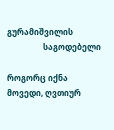გურამიშვილის
                  საგოდებელი

როგორც იქნა მოვედი, ღვთიურ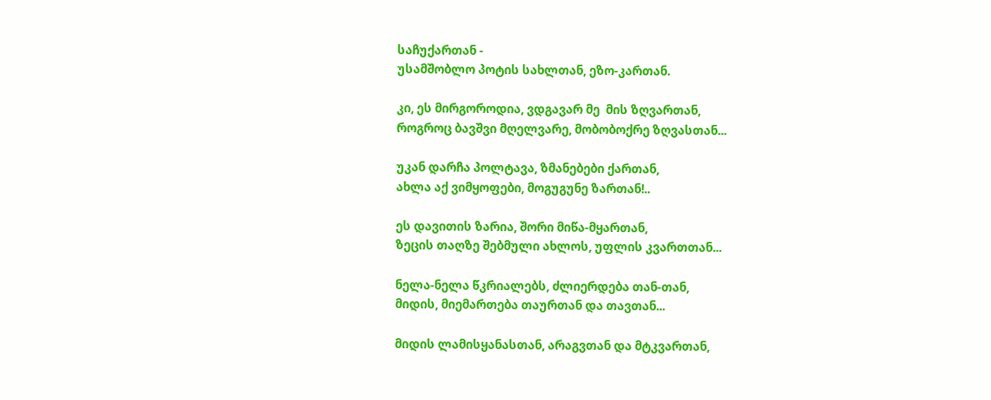საჩუქართან -
უსამშობლო პოტის სახლთან, ეზო-კართან.

კი, ეს მირგოროდია, ვდგავარ მე  მის ზღვართან,
როგროც ბავშვი მღელვარე, მობობოქრე ზღვასთან...

უკან დარჩა პოლტავა, ზმანებები ქართან,
ახლა აქ ვიმყოფები, მოგუგუნე ზართან!..

ეს დავითის ზარია, შორი მიწა-მყართან,
ზეცის თაღზე შებმული ახლოს, უფლის კვართთან...

ნელა-ნელა წკრიალებს, ძლიერდება თან-თან,
მიდის, მიემართება თაურთან და თავთან...

მიდის ლამისყანასთან, არაგვთან და მტკვართან,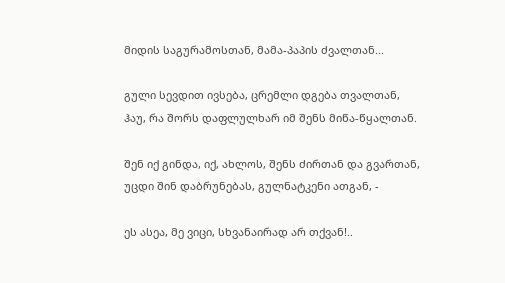მიდის საგურამოსთან, მამა-პაპის ძვალთან...

გული სევდით ივსება, ცრემლი დგება თვალთან,
ჰაუ, რა შორს დაფლულხარ იმ შენს მიწა-წყალთან.

შენ იქ გინდა, იქ, ახლოს, შენს ძირთან და გვართან,
უცდი შინ დაბრუნებას, გულნატკენი ათგან, -

ეს ასეა, მე ვიცი, სხვანაირად არ თქვან!..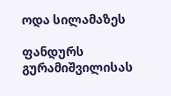ოდა სილამაზეს

ფანდურს გურამიშვილისას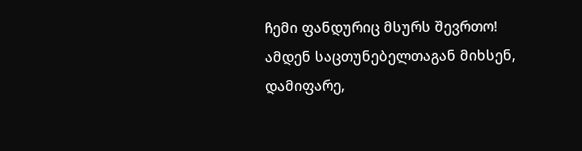ჩემი ფანდურიც მსურს შევრთო!
ამდენ საცთუნებელთაგან მიხსენ, დამიფარე,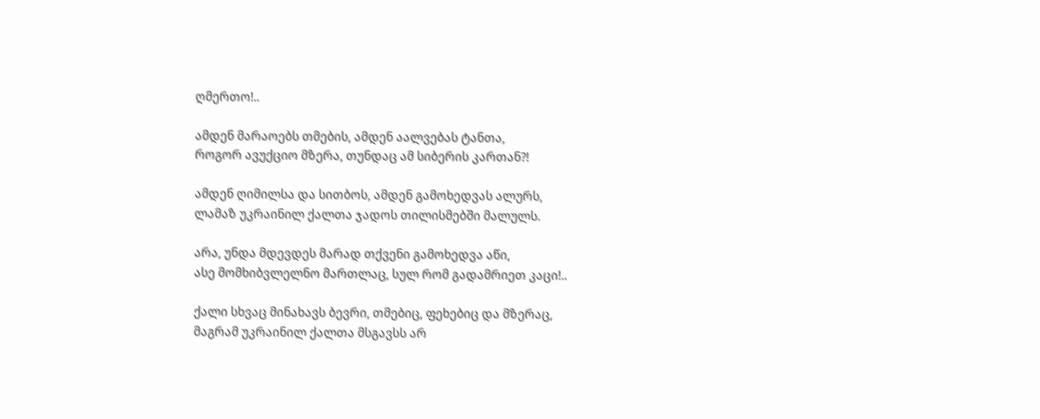ღმერთო!..

ამდენ მარაოებს თმების, ამდენ აალვებას ტანთა,
როგორ ავუქციო მზერა, თუნდაც ამ სიბერის კართან?!

ამდენ ღიმილსა და სითბოს, ამდენ გამოხედვას ალურს,
ლამაზ უკრაინილ ქალთა ჯადოს თილისმებში მალულს.

არა, უნდა მდევდეს მარად თქვენი გამოხედვა აწი,
ასე მომხიბვლელნო მართლაც, სულ რომ გადამრიეთ კაცი!..

ქალი სხვაც მინახავს ბევრი, თმებიც, ფეხებიც და მზერაც,
მაგრამ უკრაინილ ქალთა მსგავსს არ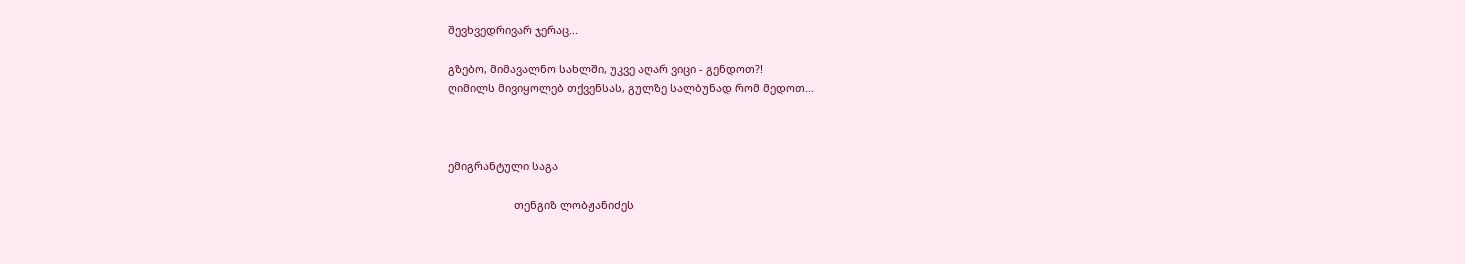შევხვედრივარ ჯერაც...

გზებო, მიმავალნო სახლში, უკვე აღარ ვიცი - გენდოთ?!
ღიმილს მივიყოლებ თქვენსას, გულზე სალბუნად რომ მედოთ...



ემიგრანტული საგა

                      თენგიზ ლობჟანიძეს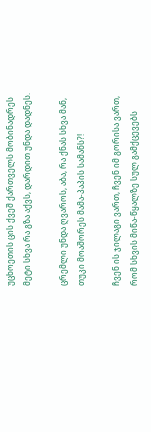უცხოეთის ცის ქვეშ ქართველს მობინადრეს
მეტი სხვა რა გზა აქვს, დარდით უნდა დადნეს.

ცრემლი უნდა ღვაროს, აბა, რა ქნას სხვა მან,
თუკი მოაშორეს მამა-პაპის სამანს?!

ჩვენ ის ჯილაგი ვართ, ჩვენ იმ გორისა ვართ,
რომ სხვის მიწა-წყალზე სულ გამქცევებს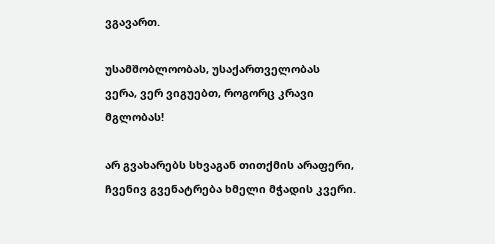ვგავართ.

უსამშობლოობას, უსაქართველობას
ვერა, ვერ ვიგუებთ, როგორც კრავი მგლობას!

არ გვახარებს სხვაგან თითქმის არაფერი,
ჩვენივ გვენატრება ხმელი მჭადის კვერი.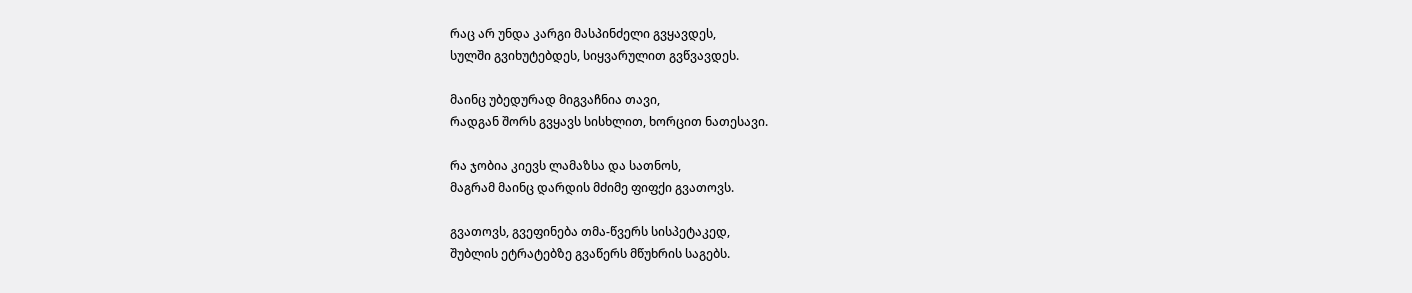რაც არ უნდა კარგი მასპინძელი გვყავდეს,
სულში გვიხუტებდეს, სიყვარულით გვწვავდეს.

მაინც უბედურად მიგვაჩნია თავი,
რადგან შორს გვყავს სისხლით, ხორცით ნათესავი.

რა ჯობია კიევს ლამაზსა და სათნოს,
მაგრამ მაინც დარდის მძიმე ფიფქი გვათოვს.

გვათოვს, გვეფინება თმა-წვერს სისპეტაკედ,
შუბლის ეტრატებზე გვაწერს მწუხრის საგებს.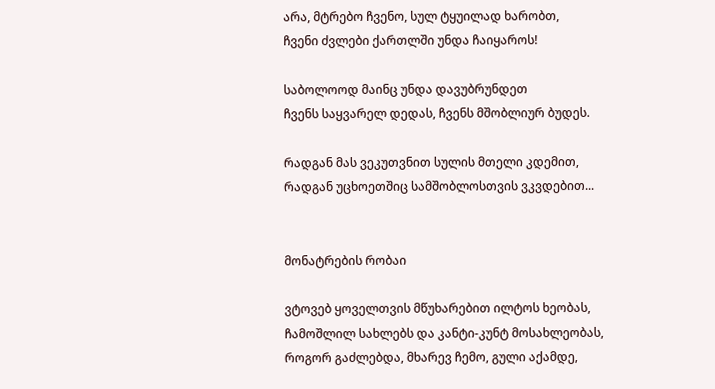არა, მტრებო ჩვენო, სულ ტყუილად ხარობთ,
ჩვენი ძვლები ქართლში უნდა ჩაიყაროს!

საბოლოოდ მაინც უნდა დავუბრუნდეთ
ჩვენს საყვარელ დედას, ჩვენს მშობლიურ ბუდეს.

რადგან მას ვეკუთვნით სულის მთელი კდემით,
რადგან უცხოეთშიც სამშობლოსთვის ვკვდებით...


მონატრების რობაი

ვტოვებ ყოველთვის მწუხარებით ილტოს ხეობას,
ჩამოშლილ სახლებს და კანტი-კუნტ მოსახლეობას,
როგორ გაძლებდა, მხარევ ჩემო, გული აქამდე,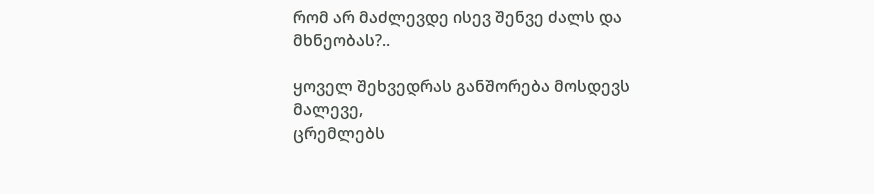რომ არ მაძლევდე ისევ შენვე ძალს და მხნეობას?..

ყოველ შეხვედრას განშორება მოსდევს მალევე,
ცრემლებს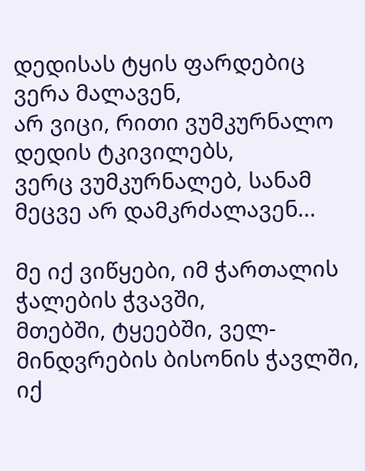დედისას ტყის ფარდებიც ვერა მალავენ,
არ ვიცი, რითი ვუმკურნალო დედის ტკივილებს,
ვერც ვუმკურნალებ, სანამ მეცვე არ დამკრძალავენ...

მე იქ ვიწყები, იმ ჭართალის ჭალების ჭვავში,
მთებში, ტყეებში, ველ-მინდვრების ბისონის ჭავლში,
იქ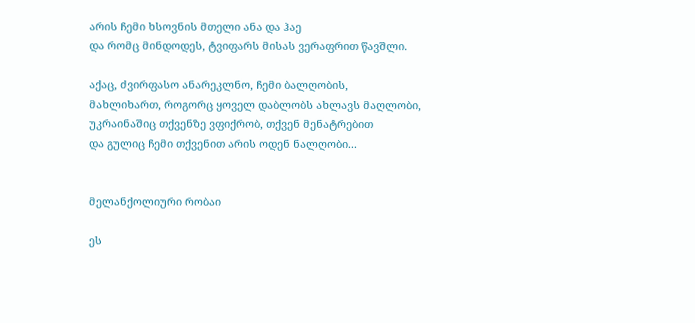არის ჩემი ხსოვნის მთელი ანა და ჰაე
და რომც მინდოდეს, ტვიფარს მისას ვერაფრით წავშლი.

აქაც, ძვირფასო ანარეკლნო, ჩემი ბალღობის,
მახლიხართ, როგორც ყოველ დაბლობს ახლავს მაღლობი,
უკრაინაშიც თქვენზე ვფიქრობ, თქვენ მენატრებით
და გულიც ჩემი თქვენით არის ოდენ ნალღობი...


მელანქოლიური რობაი

ეს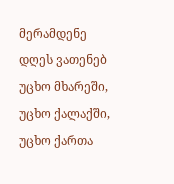მერამდენე დღეს ვათენებ უცხო მხარეში,
უცხო ქალაქში, უცხო ქართა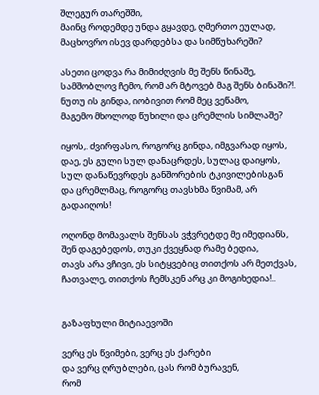შლეგურ თარეშში,
მაინც როდემდე უნდა გყავდე, ღმერთო ეულად,
მაცხოვრო ისევ დარდებსა და სიმწუხარეში?

ასეთი ცოდვა რა მიმიძღვის მე შენს წინაშე,
სამშობლოვ ჩემო, რომ არ მტოვებ მაგ შენს ბინაში?!.
ნუთუ ის გინდა, იობივით რომ მეც ვეწამო,
მაგემო მხოლოდ წუხილი და ცრემლის სიმლაშე?

იყოს,. ძვირფასო, როგორც გინდა, იმგვარად იყოს,
დაე, ეს გული სულ დანაცრდეს, სულაც დაიყოს,
სულ დანაწევრდეს განშორების ტკივილებისგან
და ცრემლმაც, როგორც თავსხმა წვიმამ, არ გადაიღოს!

ოღონდ მომავალს შენსას ვჭვრეტდე მე იმედიანს,
შენ დაგებედოს, თუკი ქვეყნად რამე ბედია,
თავს არა ვჩივი, ეს სიტყვებიც თითქოს არ მეთქვას,
ჩათვალე, თითქოს ჩემსკენ არც კი მოგიხედია!..


გაზაფხული მიტიაევოში

ვერც ეს წვიმები, ვერც ეს ქარები
და ვერც ღრუბლები, ცას რომ ბურავენ,
რომ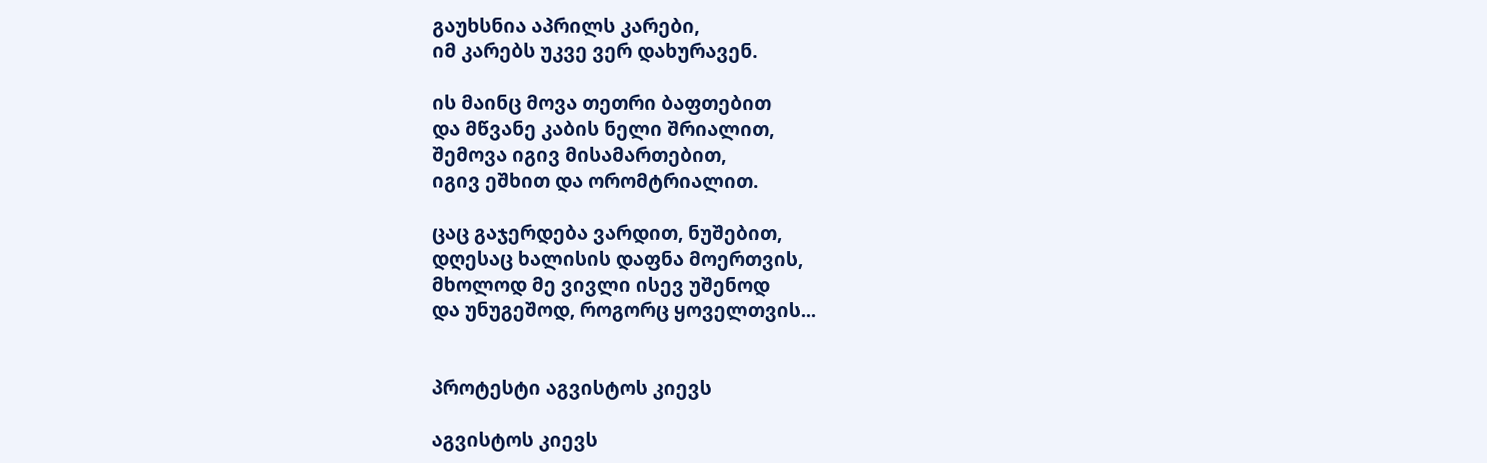გაუხსნია აპრილს კარები,
იმ კარებს უკვე ვერ დახურავენ.

ის მაინც მოვა თეთრი ბაფთებით
და მწვანე კაბის ნელი შრიალით,
შემოვა იგივ მისამართებით,
იგივ ეშხით და ორომტრიალით.

ცაც გაჯერდება ვარდით, ნუშებით,
დღესაც ხალისის დაფნა მოერთვის,
მხოლოდ მე ვივლი ისევ უშენოდ
და უნუგეშოდ, როგორც ყოველთვის...


პროტესტი აგვისტოს კიევს

აგვისტოს კიევს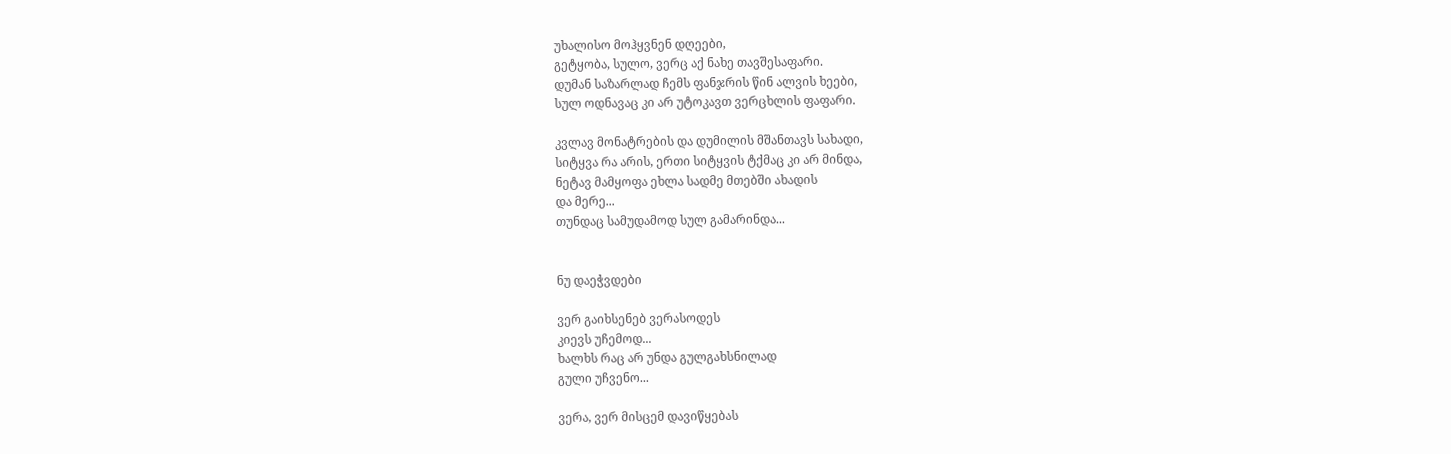უხალისო მოჰყვნენ დღეები,
გეტყობა, სულო, ვერც აქ ნახე თავშესაფარი.
დუმან საზარლად ჩემს ფანჯრის წინ ალვის ხეები,
სულ ოდნავაც კი არ უტოკავთ ვერცხლის ფაფარი.

კვლავ მონატრების და დუმილის მშანთავს სახადი,
სიტყვა რა არის, ერთი სიტყვის ტქმაც კი არ მინდა,
ნეტავ მამყოფა ეხლა სადმე მთებში ახადის
და მერე...
თუნდაც სამუდამოდ სულ გამარინდა...


ნუ დაეჭვდები

ვერ გაიხსენებ ვერასოდეს
კიევს უჩემოდ...
ხალხს რაც არ უნდა გულგახსნილად
გული უჩვენო...

ვერა, ვერ მისცემ დავიწყებას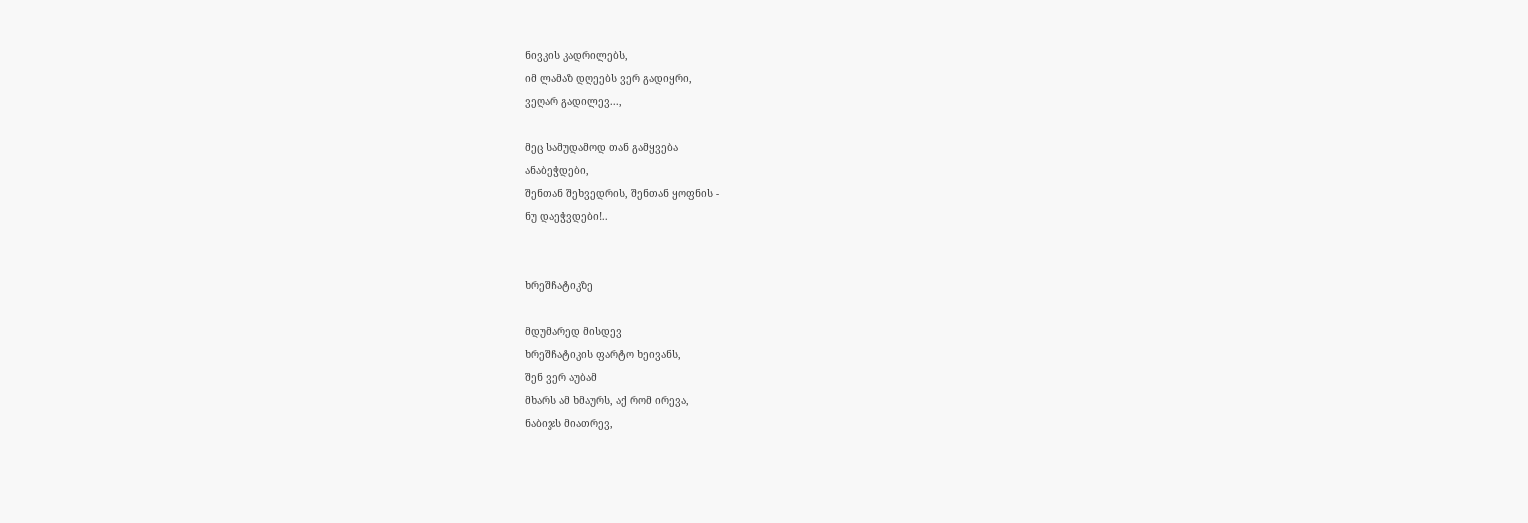ნივკის კადრილებს,
იმ ლამაზ დღეებს ვერ გადიყრი,
ვეღარ გადილევ...,

მეც სამუდამოდ თან გამყვება
ანაბეჭდები,
შენთან შეხვედრის, შენთან ყოფნის -
ნუ დაეჭვდები!..


ხრეშჩატიკზე

მდუმარედ მისდევ
ხრეშჩატიკის ფარტო ხეივანს,
შენ ვერ აუბამ
მხარს ამ ხმაურს, აქ რომ ირევა,
ნაბიჯს მიათრევ,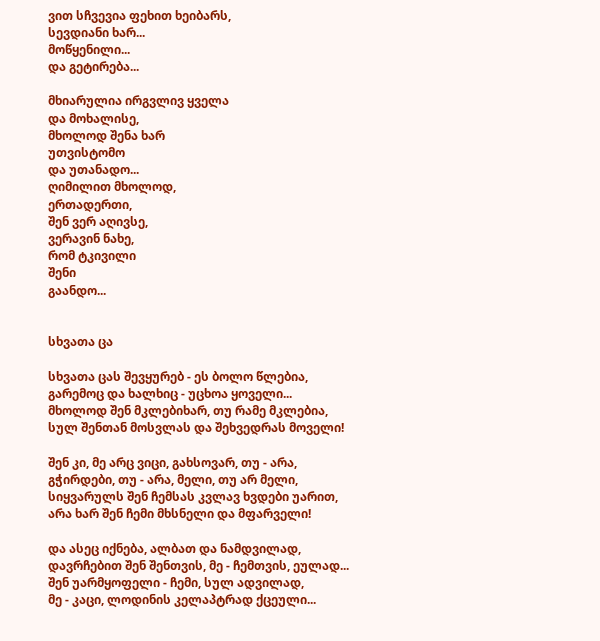ვით სჩვევია ფეხით ხეიბარს,
სევდიანი ხარ...
მოწყენილი...
და გეტირება...

მხიარულია ირგვლივ ყველა
და მოხალისე,
მხოლოდ შენა ხარ
უთვისტომო
და უთანადო...
ღიმილით მხოლოდ,
ერთადერთი,
შენ ვერ აღივსე,
ვერავინ ნახე,
რომ ტკივილი
შენი
გაანდო...


სხვათა ცა

სხვათა ცას შევყურებ - ეს ბოლო წლებია,
გარემოც და ხალხიც - უცხოა ყოველი...
მხოლოდ შენ მკლებიხარ, თუ რამე მკლებია,
სულ შენთან მოსვლას და შეხვედრას მოველი!

შენ კი, მე არც ვიცი, გახსოვარ, თუ - არა,
გჭირდები, თუ - არა, მელი, თუ არ მელი,
სიყვარულს შენ ჩემსას კვლავ ხვდები უარით,
არა ხარ შენ ჩემი მხსნელი და მფარველი!

და ასეც იქნება, ალბათ და ნამდვილად,
დავრჩებით შენ შენთვის, მე - ჩემთვის, ეულად...
შენ უარმყოფელი - ჩემი, სულ ადვილად,
მე - კაცი, ლოდინის კელაპტრად ქცეული...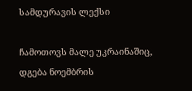სამდურავის ლექსი

ჩამოთოვს მალე უკრაინაშიც,
დგება ნოემბრის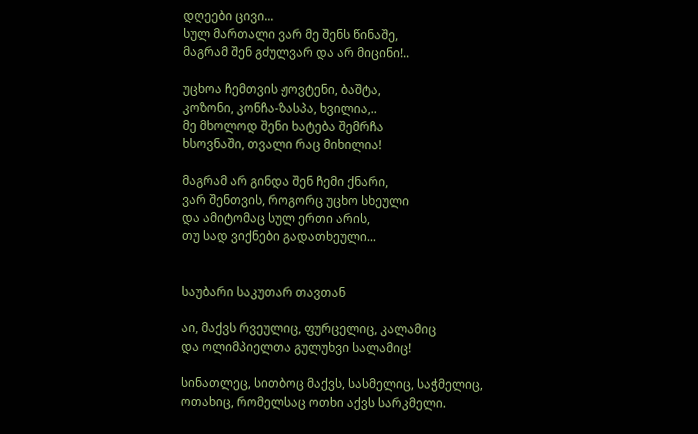დღეები ცივი...
სულ მართალი ვარ მე შენს წინაშე,
მაგრამ შენ გძულვარ და არ მიცინი!..

უცხოა ჩემთვის ჟოვტენი, ბაშტა,
კოზონი, კონჩა-ზასპა, ხვილია,..
მე მხოლოდ შენი ხატება შემრჩა
ხსოვნაში, თვალი რაც მიხილია!

მაგრამ არ გინდა შენ ჩემი ქნარი,
ვარ შენთვის, როგორც უცხო სხეული
და ამიტომაც სულ ერთი არის,
თუ სად ვიქნები გადათხეული...


საუბარი საკუთარ თავთან

აი, მაქვს რვეულიც, ფურცელიც, კალამიც
და ოლიმპიელთა გულუხვი სალამიც!

სინათლეც, სითბოც მაქვს, სასმელიც, საჭმელიც,
ოთახიც, რომელსაც ოთხი აქვს სარკმელი.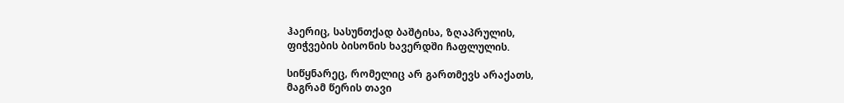ჰაერიც, სასუნთქად ბაშტისა, ზღაპრულის,
ფიჭვების ბისონის ხავერდში ჩაფლულის.

სიწყნარეც, რომელიც არ გართმევს არაქათს,
მაგრამ წერის თავი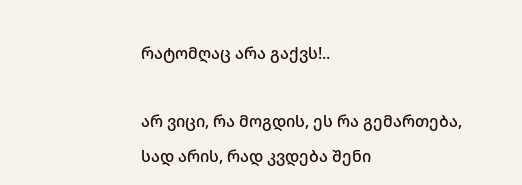რატომღაც არა გაქვს!..

არ ვიცი, რა მოგდის, ეს რა გემართება,
სად არის, რად კვდება შენი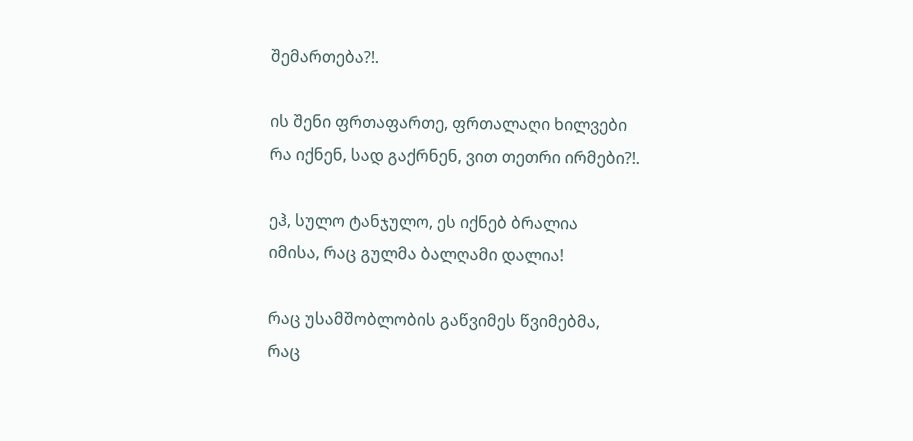შემართება?!.

ის შენი ფრთაფართე, ფრთალაღი ხილვები
რა იქნენ, სად გაქრნენ, ვით თეთრი ირმები?!.

ეჰ, სულო ტანჯულო, ეს იქნებ ბრალია
იმისა, რაც გულმა ბალღამი დალია!

რაც უსამშობლობის გაწვიმეს წვიმებმა,
რაც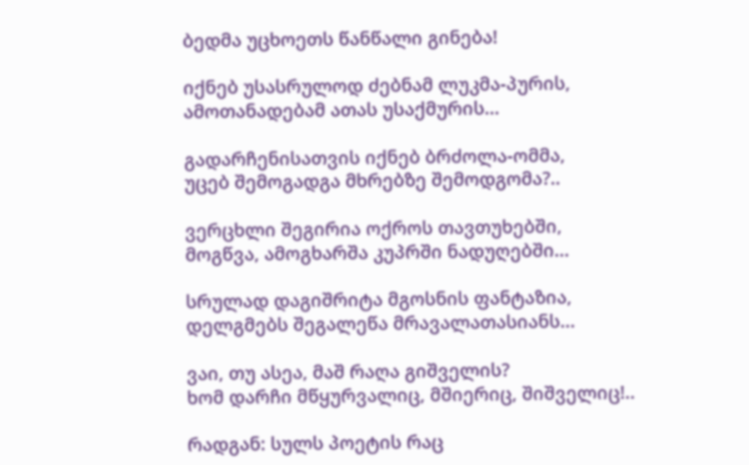ბედმა უცხოეთს წანწალი გინება!

იქნებ უსასრულოდ ძებნამ ლუკმა-პურის,
ამოთანადებამ ათას უსაქმურის...

გადარჩენისათვის იქნებ ბრძოლა-ომმა,
უცებ შემოგადგა მხრებზე შემოდგომა?..

ვერცხლი შეგირია ოქროს თავთუხებში,
მოგწვა, ამოგხარშა კუპრში ნადუღებში...

სრულად დაგიშრიტა მგოსნის ფანტაზია,
დელგმებს შეგალეწა მრავალათასიანს...

ვაი, თუ ასეა, მაშ რაღა გიშველის?
ხომ დარჩი მწყურვალიც, მშიერიც, შიშველიც!..

რადგან: სულს პოეტის რაც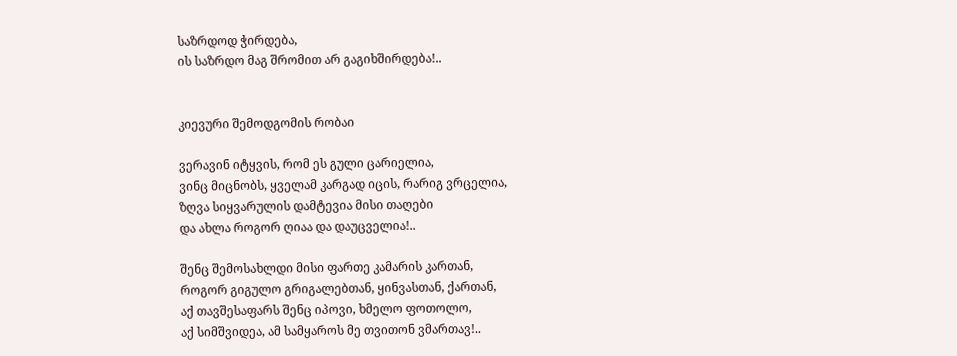საზრდოდ ჭირდება,
ის საზრდო მაგ შრომით არ გაგიხშირდება!..


კიევური შემოდგომის რობაი

ვერავინ იტყვის, რომ ეს გული ცარიელია,
ვინც მიცნობს, ყველამ კარგად იცის, რარიგ ვრცელია,
ზღვა სიყვარულის დამტევია მისი თაღები
და ახლა როგორ ღიაა და დაუცველია!..

შენც შემოსახლდი მისი ფართე კამარის კართან,
როგორ გიგულო გრიგალებთან, ყინვასთან, ქართან,
აქ თავშესაფარს შენც იპოვი, ხმელო ფოთოლო,
აქ სიმშვიდეა, ამ სამყაროს მე თვითონ ვმართავ!..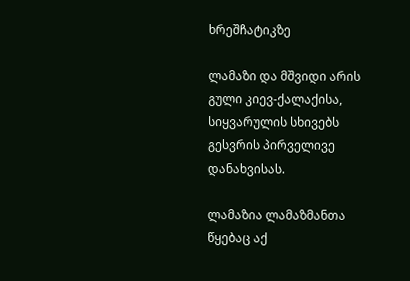ხრეშჩატიკზე

ლამაზი და მშვიდი არის გული კიევ-ქალაქისა,
სიყვარულის სხივებს გესვრის პირველივე დანახვისას.

ლამაზია ლამაზმანთა წყებაც აქ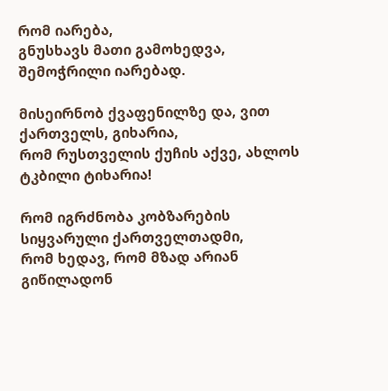რომ იარება,
გნუსხავს მათი გამოხედვა, შემოჭრილი იარებად.

მისეირნობ ქვაფენილზე და, ვით ქართველს, გიხარია,
რომ რუსთველის ქუჩის აქვე, ახლოს ტკბილი ტიხარია!

რომ იგრძნობა კობზარების სიყვარული ქართველთადმი,
რომ ხედავ, რომ მზად არიან გიწილადონ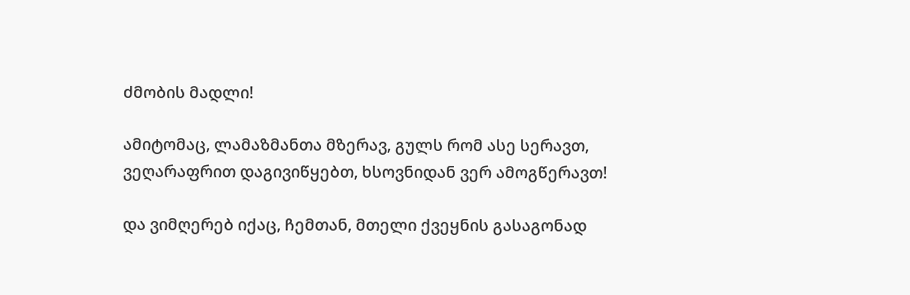ძმობის მადლი!

ამიტომაც, ლამაზმანთა მზერავ, გულს რომ ასე სერავთ,
ვეღარაფრით დაგივიწყებთ, ხსოვნიდან ვერ ამოგწერავთ!

და ვიმღერებ იქაც, ჩემთან, მთელი ქვეყნის გასაგონად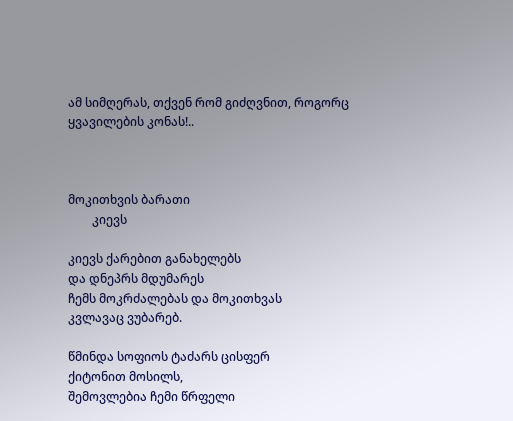ამ სიმღერას, თქვენ რომ გიძღვნით, როგორც ყვავილების კონას!..



მოკითხვის ბარათი
        კიევს

კიევს ქარებით განახელებს
და დნეპრს მდუმარეს
ჩემს მოკრძალებას და მოკითხვას
კვლავაც ვუბარებ.

წმინდა სოფიოს ტაძარს ცისფერ
ქიტონით მოსილს,
შემოვლებია ჩემი წრფელი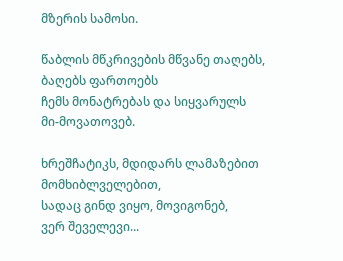მზერის სამოსი.

წაბლის მწკრივების მწვანე თაღებს,
ბაღებს ფართოებს
ჩემს მონატრებას და სიყვარულს
მი-მოვათოვებ.

ხრეშჩატიკს, მდიდარს ლამაზებით
მომხიბლველებით,
სადაც გინდ ვიყო, მოვიგონებ,
ვერ შეველევი...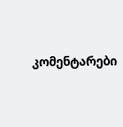კომენტარები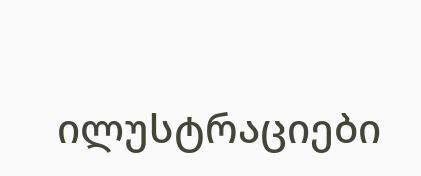ილუსტრაციები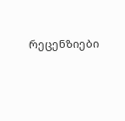რეცენზიები